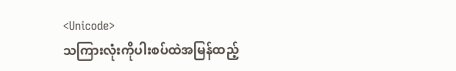<Unicode>
သကြားလုံးကိုပါးစပ်ထဲအမြန်ထည့်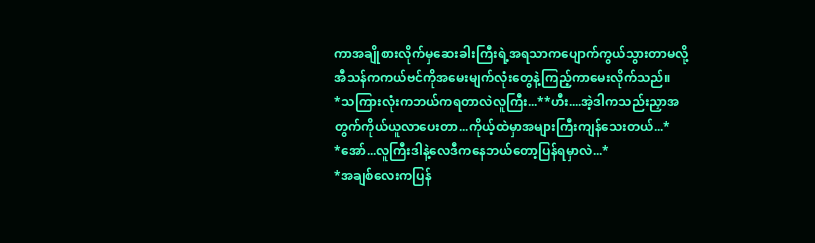ကာအချိုစားလိုက်မှဆေးခါးကြီးရဲ့အရသာကပျောက်ကွယ်သွားတာမလို့အီသန်ကကယ်ဗင်ကိုအမေးမျက်လုံးတွေနဲ့ကြည့်ကာမေးလိုက်သည်။
*သကြားလုံးကဘယ်ကရတာလဲလူကြီး...**ဟီး....အဲ့ဒါကသည်းညှာအတွက်ကိုယ်ယူလာပေးတာ...ကိုယ့်ထဲမှာအများကြီးကျန်သေးတယ်...*
*အော်...လူကြီးဒါနဲ့လေဒီကနေဘယ်တော့ပြန်ရမှာလဲ...*
*အချစ်လေးကပြန်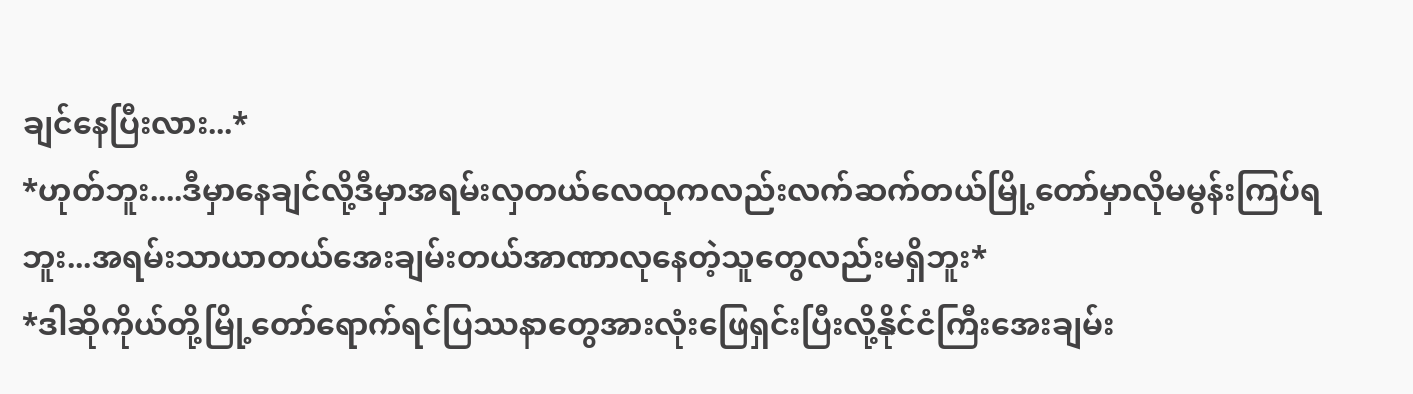ချင်နေပြီးလား...*
*ဟုတ်ဘူး....ဒီမှာနေချင်လို့ဒီမှာအရမ်းလှတယ်လေထုကလည်းလက်ဆက်တယ်မြို့တော်မှာလိုမမွန်းကြပ်ရဘူး...အရမ်းသာယာတယ်အေးချမ်းတယ်အာဏာလုနေတဲ့သူတွေလည်းမရှိဘူး*
*ဒါဆိုကိုယ်တို့မြို့တော်ရောက်ရင်ပြဿနာတွေအားလုံးဖြေရှင်းပြီးလို့နိုင်ငံကြီးအေးချမ်း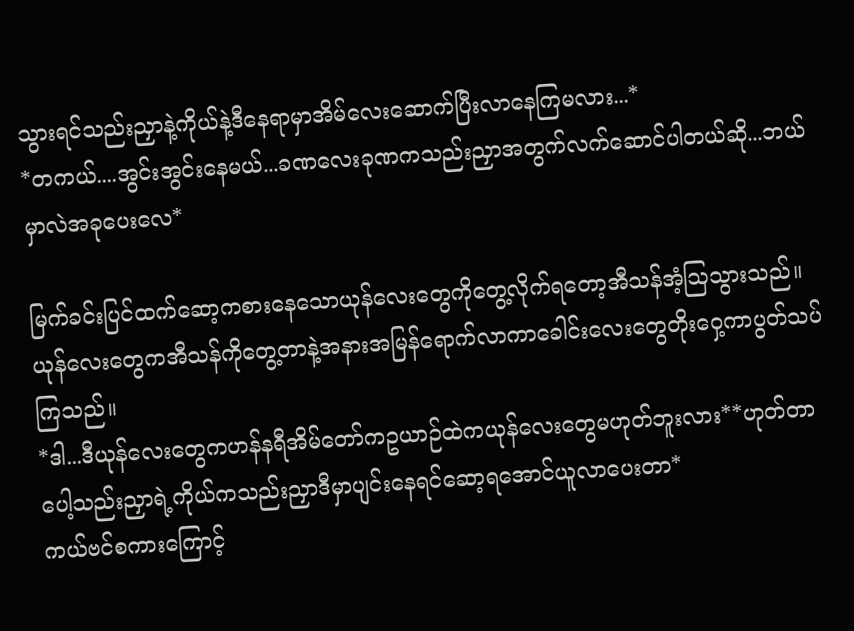သွားရင်သည်းညှာနဲ့ကိုယ်နဲ့ဒီနေရာမှာအိမ်လေးဆောက်ပြီးလာနေကြမလား...*
*တကယ်....အွင်းအွင်းနေမယ်...ခဏလေးခုဏကသည်းညှာအတွက်လက်ဆောင်ပါတယ်ဆို...ဘယ်မှာလဲအခုပေးလေ*

မြက်ခင်းပြင်ထက်ဆော့ကစားနေသောယုန်လေးတွေကိုတွေ့လိုက်ရတော့အီသန်အံ့ဩသွားသည်။ယုန်လေးတွေကအီသန်ကိုတွေ့တာနဲ့အနားအမြန်ရောက်လာကာခေါင်းလေးတွေတိုးဝှေ့ကာပွတ်သပ်ကြသည်။
*ဒါ...ဒီယုန်လေးတွေကဟန်နရီအိမ်တော်ကဥယာဉ်ထဲကယုန်လေးတွေမဟုတ်ဘူးလား**ဟုတ်တာပေါ့သည်းညှာရဲ့ကိုယ်ကသည်းညှာဒီမှာပျင်းနေရင်ဆော့ရအောင်ယူလာပေးတာ*
ကယ်ဗင်စကားကြောင့်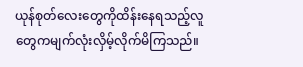ယုန်စုတ်လေးတွေကိုထိန်းနေရသည့်လူတွေကမျက်လုံးလှိမ့်လိုက်မိကြသည်။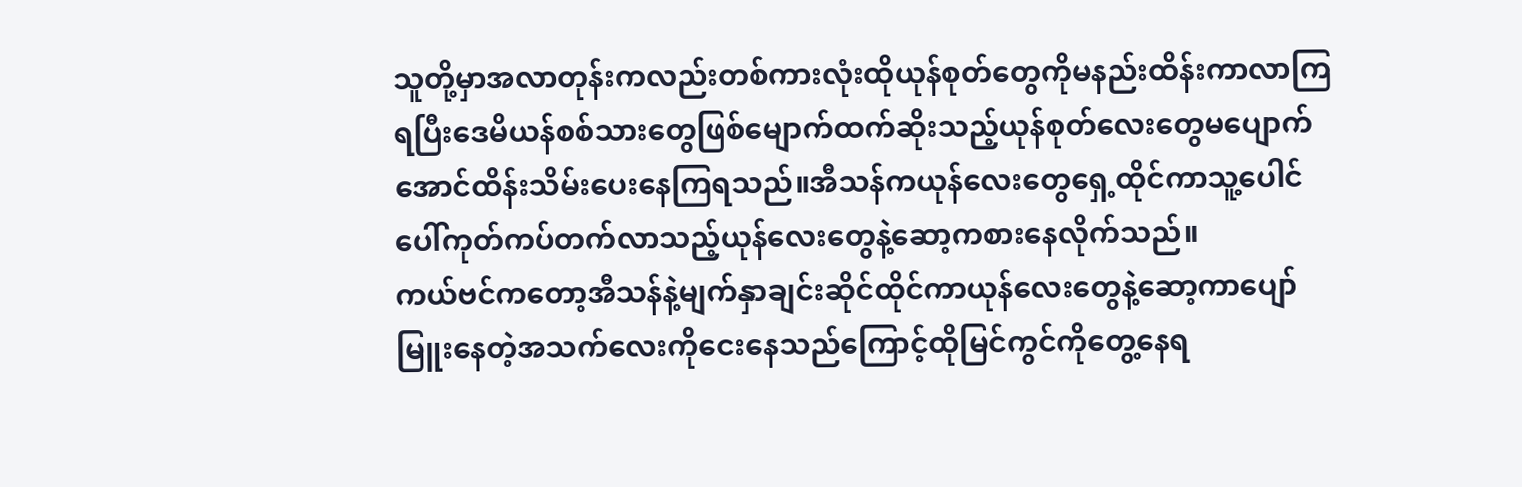သူတို့မှာအလာတုန်းကလည်းတစ်ကားလုံးထိုယုန်စုတ်တွေကိုမနည်းထိန်းကာလာကြရပြီးဒေမိယန်စစ်သားတွေဖြစ်မျောက်ထက်ဆိုးသည့်ယုန်စုတ်လေးတွေမပျောက်အောင်ထိန်းသိမ်းပေးနေကြရသည်။အီသန်ကယုန်လေးတွေရှေ့ထိုင်ကာသူ့ပေါင်ပေါ်ကုတ်ကပ်တက်လာသည့်ယုန်လေးတွေနဲ့ဆော့ကစားနေလိုက်သည်။
ကယ်ဗင်ကတော့အီသန်နဲ့မျက်နှာချင်းဆိုင်ထိုင်ကာယုန်လေးတွေနဲ့ဆော့ကာပျော်မြူးနေတဲ့အသက်လေးကိုငေးနေသည်ကြောင့်ထိုမြင်ကွင်ကိုတွေ့နေရ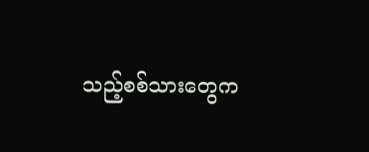သည့်စစ်သားတွေက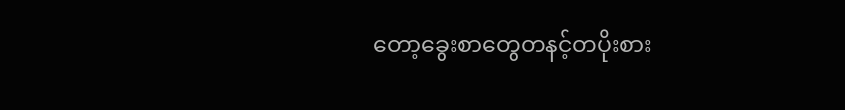တော့ခွေးစာတွေတနင့်တပိုးစား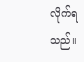လိုက်ရသည်။